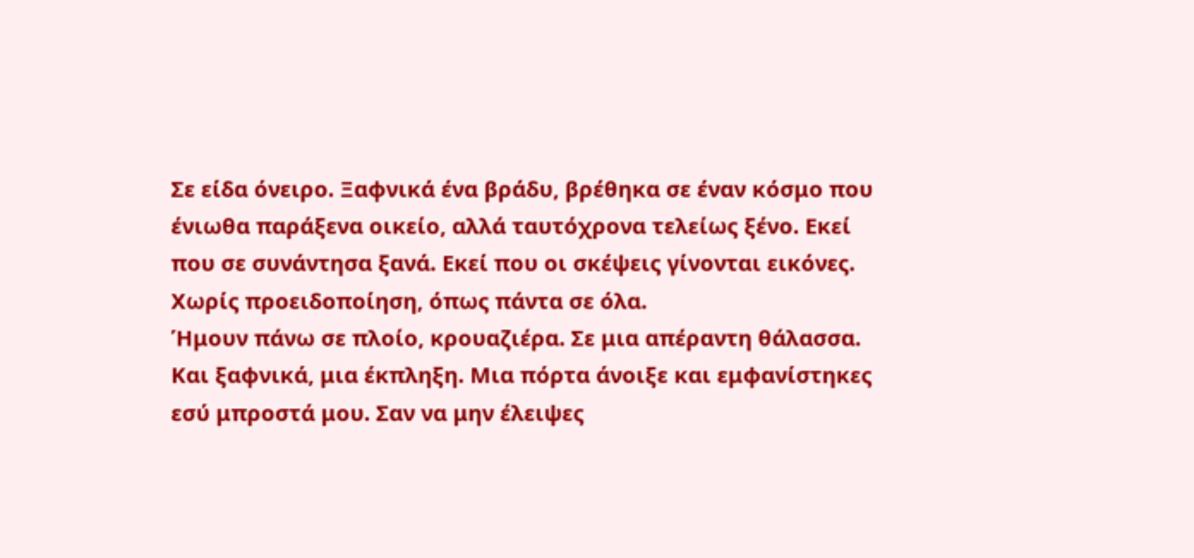Σε είδα όνειρο. Ξαφνικά ένα βράδυ, βρέθηκα σε έναν κόσμο που ένιωθα παράξενα οικείο, αλλά ταυτόχρονα τελείως ξένο. Εκεί που σε συνάντησα ξανά. Εκεί που οι σκέψεις γίνονται εικόνες.
Χωρίς προειδοποίηση, όπως πάντα σε όλα.
Ήμουν πάνω σε πλοίο, κρουαζιέρα. Σε μια απέραντη θάλασσα.
Και ξαφνικά, μια έκπληξη. Μια πόρτα άνοιξε και εμφανίστηκες εσύ μπροστά μου. Σαν να μην έλειψες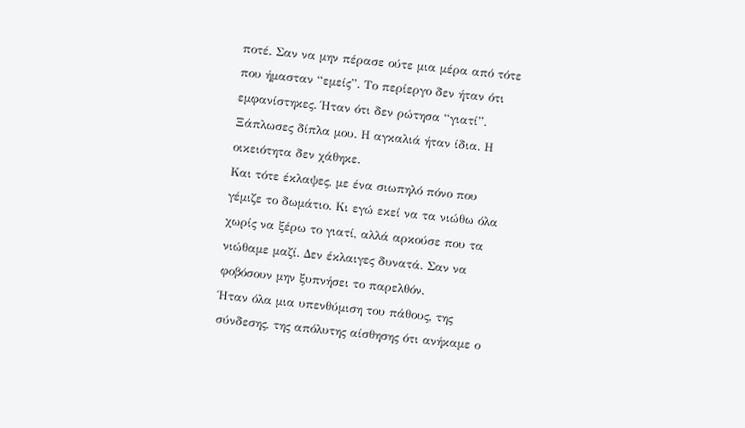ποτέ. Σαν να μην πέρασε ούτε μια μέρα από τότε που ήμασταν “εμείς”. Το περίεργο δεν ήταν ότι εμφανίστηκες. Ήταν ότι δεν ρώτησα “γιατί”.
Ξάπλωσες δίπλα μου. Η αγκαλιά ήταν ίδια. Η οικειότητα δεν χάθηκε.
Και τότε έκλαψες, με ένα σιωπηλό πόνο που γέμιζε το δωμάτιο. Κι εγώ εκεί να τα νιώθω όλα χωρίς να ξέρω το γιατί, αλλά αρκούσε που τα νιώθαμε μαζί. Δεν έκλαιγες δυνατά. Σαν να φοβόσουν μην ξυπνήσει το παρελθόν.
Ήταν όλα μια υπενθύμιση του πάθους, της σύνδεσης, της απόλυτης αίσθησης ότι ανήκαμε ο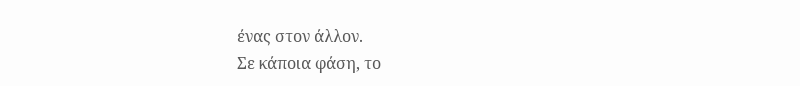ένας στον άλλον.
Σε κάποια φάση, το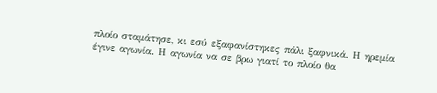πλοίο σταμάτησε, κι εσύ εξαφανίστηκες πάλι ξαφνικά. Η ηρεμία έγινε αγωνία. Η αγωνία να σε βρω γιατί το πλοίο θα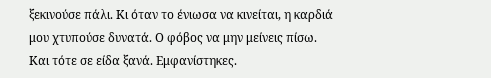ξεκινούσε πάλι. Κι όταν το ένιωσα να κινείται, η καρδιά μου χτυπούσε δυνατά. Ο φόβος να μην μείνεις πίσω.
Και τότε σε είδα ξανά. Εμφανίστηκες.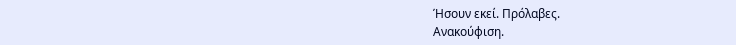Ήσουν εκεί. Πρόλαβες.
Ανακούφιση.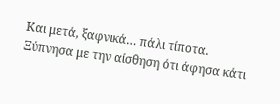Και μετά, ξαφνικά… πάλι τίποτα. Ξύπνησα με την αίσθηση ότι άφησα κάτι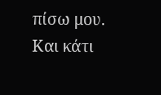πίσω μου.
Και κάτι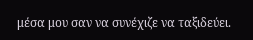μέσα μου σαν να συνέχιζε να ταξιδεύει.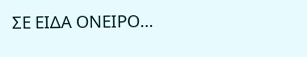ΣΕ ΕΙΔΑ ΟΝΕΙΡΟ…